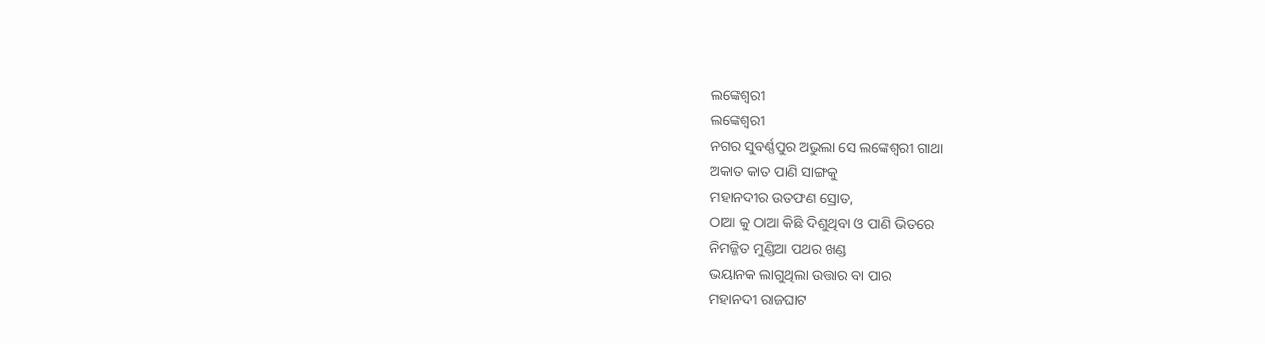ଲଙ୍କେଶ୍ୱରୀ
ଲଙ୍କେଶ୍ୱରୀ
ନଗର ସୁବର୍ଣ୍ଣପୁର ଅଭୁଲା ସେ ଲଙ୍କେଶ୍ୱରୀ ଗାଥା
ଅକାତ କାତ ପାଣି ସାଙ୍ଗକୁ
ମହାନଦୀର ଉତଫଣ ସ୍ରୋତ,
ଠାଆ କୁ ଠାଆ କିଛି ଦିଶୁଥିବା ଓ ପାଣି ଭିତରେ
ନିମଜ୍ଜିତ ମୁଣ୍ଡିଆ ପଥର ଖଣ୍ଡ
ଭୟାନକ ଲାଗୁଥିଲା ଉତ୍ତାର ବା ପାର
ମହାନଦୀ ରାଜଘାଟ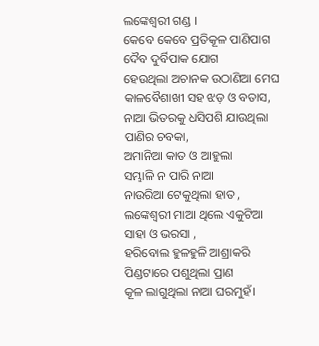ଲଙ୍କେଶ୍ୱରୀ ଗଣ୍ଡ ।
କେବେ କେବେ ପ୍ରତିକୂଳ ପାଣିପାଗ
ଦୈବ ଦୁର୍ବିପାକ ଯୋଗ
ହେଉଥିଲା ଅଚାନକ ଉଠାଣିଆ ମେଘ
କାଳବୈଶାଖୀ ସହ ଝଡ଼ ଓ ବତାସ,
ନାଆ ଭିତରକୁ ଧସିପଶି ଯାଉଥିଲା
ପାଣିର ଚବକା,
ଅମାନିଆ କାତ ଓ ଆହୁଲା
ସମ୍ଭାଳି ନ ପାରି ନାଆ
ନାଉରିଆ ଟେକୁଥିଲା ହାତ ,
ଲଙ୍କେଶ୍ୱରୀ ମାଆ ଥିଲେ ଏକୁଟିଆ
ସାହା ଓ ଭରସା ,
ହରିବୋଲ ହୁଳହୁଳି ଆଶ୍ରାକରି
ପିଣ୍ଡଟାରେ ପଶୁଥିଲା ପ୍ରାଣ
କୂଳ ଲାଗୁଥିଲା ନାଆ ଘରମୁହଁ।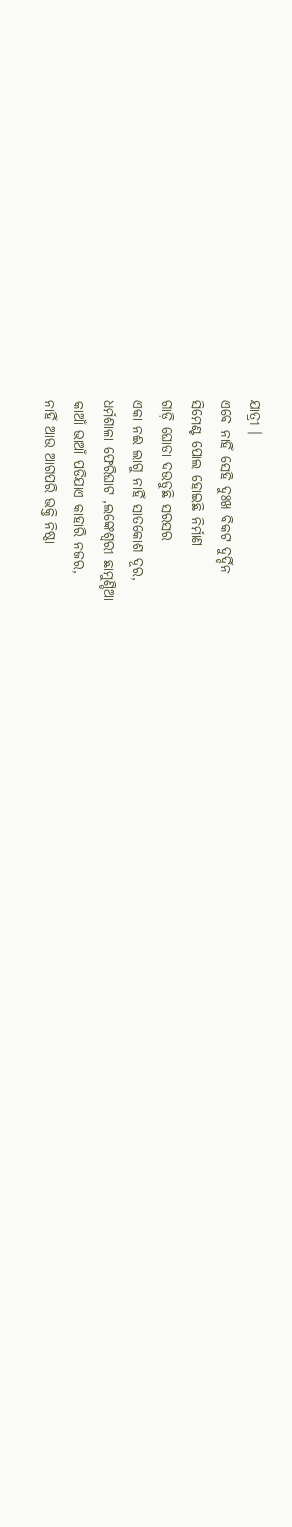ଯାତ୍ରୀ ।
ଏବେ ନାହିଁ ସେହି ଦୁଃଖ ବିକଟ ଦୁର୍ଦ୍ଦିନ
ସିମେଣ୍ଟ ପୋଲ ହୋଇଛି ନିର୍ମାଣ
ଗାଡ଼ି ଘୋଡା ଦଉଡୁଛି ସରସର
ଏକା ନଈ ଲାଗୁ ନାହିଁ ସାତକୋଶ ଦୂର,
ଧର୍ମଶାଳା ଫେରିଘାଟ ,ଲଙ୍କେଶ୍ୱରୀ ଛାମୁଣ୍ଡିଆ
କାଆଁ ଭାଆଁ ପଡିଯାଏ କାହାରି ନଜର,
ନାହିଁ ଆଉ ଆଗପରି ଭକ୍ତି ନିଷ୍ଠା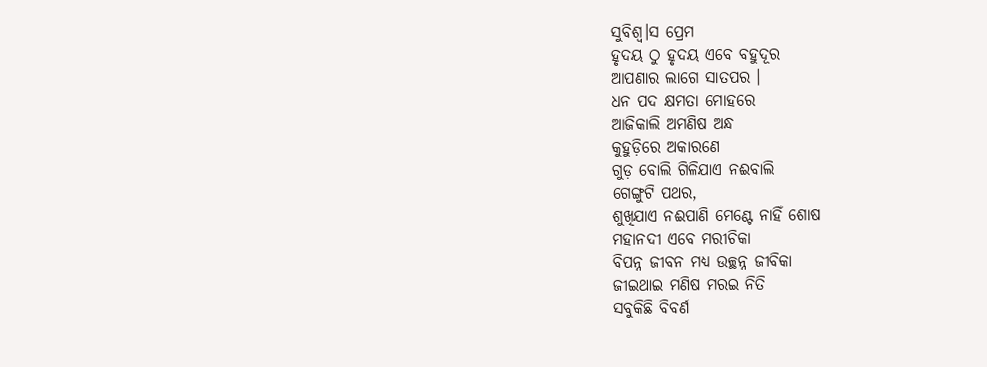ସୁବିଶ୍ୱ।ସ ପ୍ରେମ
ହୃଦୟ ଠୁ ହୃଦୟ ଏବେ ବହୁଦୂର
ଆପଣାର ଲାଗେ ସାତପର ।
ଧନ ପଦ କ୍ଷମତା ମୋହରେ
ଆଜିକାଲି ଅମଣିଷ ଅନ୍ଧ
କୁହୁଡ଼ିରେ ଅକାରଣେ
ଗୁଡ଼ ବୋଲି ଗିଳିଯାଏ ନଈବାଲି
ଗେଙ୍ଗୁଟି ପଥର,
ଶୁଖିଯାଏ ନଈପାଣି ମେଣ୍ଟେ ନାହିଁ ଶୋଷ
ମହାନଦୀ ଏବେ ମରୀଚିକା
ବିପନ୍ନ ଜୀବନ ମଧ୍ୟ ଉଚ୍ଛନ୍ନ ଜୀବିକା
ଜୀଇଥାଇ ମଣିଷ ମରଇ ନିତି
ସବୁକିଛି ବିବର୍ଣ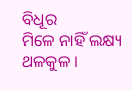ବିଧୂର
ମିଳେ ନାହିଁ ଲକ୍ଷ୍ୟ ଥଳକୁଳ ।